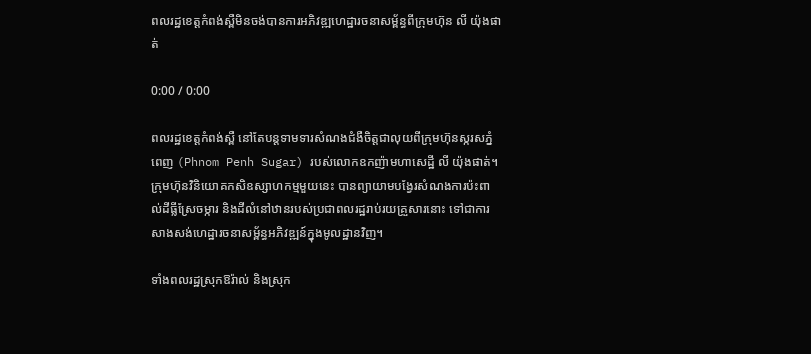ពលរដ្ឋខេត្តកំពង់ស្ពឺមិនចង់បានការអភិវឌ្ឍហេដ្ឋារចនាសម្ព័ន្ធពីក្រុមហ៊ុន លី យ៉ុងផាត់

0:00 / 0:00

ពលរដ្ឋខេត្តកំពង់ស្ពឺ នៅតែបន្តទាមទារសំណងជំងឺចិត្តជាលុយពីក្រុមហ៊ុនស្ករសភ្នំពេញ (Phnom Penh Sugar) របស់លោកឧកញ៉ាមហាសេដ្ឋី លី យ៉ុងផាត់។ ក្រុមហ៊ុនវិនិយោគកសិឧស្សាហកម្មមួយនេះ បានព្យាយាមបង្វែរសំណងការប៉ះពាល់ដីធ្លីស្រែចម្ការ និងដីលំនៅឋានរបស់ប្រជាពលរដ្ឋរាប់រយគ្រួសារនោះ ទៅជាការសាងសង់ហេដ្ឋារចនាសម្ព័ន្ធអភិវឌ្ឍន៍ក្នុងមូលដ្ឋានវិញ។

ទាំងពលរដ្ឋស្រុកឱរ៉ាល់ និងស្រុក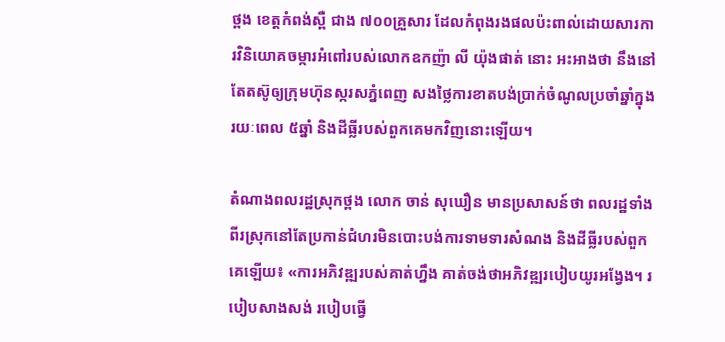ថ្ពង ខេត្តកំពង់ស្ពឺ ជាង ៧០០គ្រួសារ ដែលកំពុងរងផលប៉ះពាល់ដោយសារការវិនិយោគចម្ការអំពៅរបស់លោកឧកញ៉ា លី យ៉ុងផាត់ នោះ អះអាងថា នឹងនៅតែតស៊ូឲ្យក្រុមហ៊ុនស្ករសភ្នំពេញ សងថ្លៃការខាតបង់ប្រាក់ចំណូលប្រចាំឆ្នាំក្នុងរយៈពេល ៥ឆ្នាំ និងដីធ្លីរបស់ពួកគេមកវិញនោះឡើយ។

តំណាងពលរដ្ឋស្រុកថ្ពង លោក ចាន់ សុឃឿន មានប្រសាសន៍ថា ពលរដ្ឋទាំងពីរស្រុកនៅតែប្រកាន់ជំហរមិនបោះបង់ការទាមទារសំណង និងដីធ្លីរបស់ពួកគេឡើយ៖ «ការអភិវឌ្ឍរបស់គាត់ហ្នឹង គាត់ចង់ថាអភិវឌ្ឍរបៀបយូរអង្វែង។ របៀបសាងសង់ របៀបធ្វើ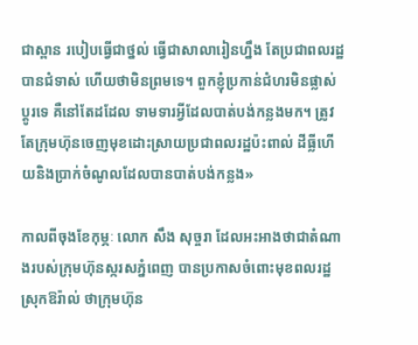ជាស្ពាន របៀបធ្វើជាថ្នល់ ធ្វើជាសាលារៀនហ្នឹង តែប្រជាពលរដ្ឋបានជំទាស់ ហើយថាមិនព្រមទេ។ ពួកខ្ញុំប្រកាន់ជំហរមិនផ្លាស់ប្ដូរទេ គឺនៅតែដដែល ទាមទារអ្វីដែលបាត់បង់កន្លងមក។ ត្រូវតែក្រុមហ៊ុនចេញមុខដោះស្រាយប្រជាពលរដ្ឋប៉ះពាល់ ដីធ្លីហើយនិងប្រាក់ចំណូលដែលបានបាត់បង់កន្លង»

កាលពីចុងខែកុម្ភៈ លោក សឹង សុច្ចរា ដែលអះអាងថាជាតំណាងរបស់ក្រុមហ៊ុនស្ករសភ្នំពេញ បានប្រកាសចំពោះមុខពលរដ្ឋស្រុកឱរ៉ាល់ ថាក្រុមហ៊ុន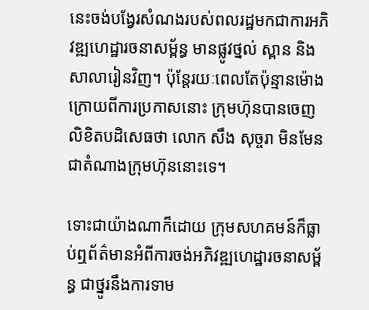នេះចង់បង្វែរសំណងរបស់ពលរដ្ឋមកជាការអភិវឌ្ឍហេដ្ឋារចនាសម្ព័ន្ធ មានផ្លូវថ្នល់ ស្ពាន និងសាលារៀនវិញ។ ប៉ុន្តែរយៈពេលតែប៉ុន្មានម៉ោងក្រោយពីការប្រកាសនោះ ក្រុមហ៊ុនបានចេញលិខិតបដិសេធថា លោក សឹង សុច្ចរា មិនមែនជាតំណាងក្រុមហ៊ុននោះទេ។

ទោះជាយ៉ាងណាក៏ដោយ ក្រុមសហគមន៍ក៏ធ្លាប់ឮព័ត៌មានអំពីការចង់អភិវឌ្ឍហេដ្ឋារចនាសម្ព័ន្ធ ជាថ្នូរនឹងការទាម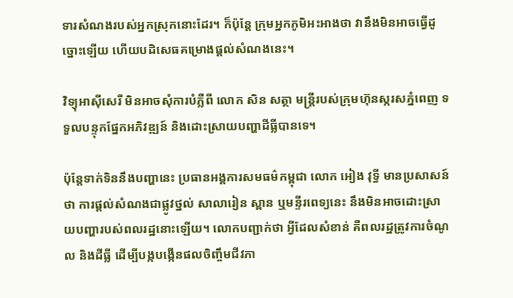ទារសំណងរបស់អ្នកស្រុកនោះដែរ។ ក៏ប៉ុន្តែ ក្រុមអ្នកភូមិអះអាងថា វានឹងមិនអាចធ្វើដូច្នោះឡើយ ហើយបដិសេធគម្រោងផ្តល់សំណងនេះ។

វិទ្យុអាស៊ីសេរី មិនអាចសុំការបំភ្លឺពី លោក សិន សត្ថា មន្ត្រីរបស់ក្រុមហ៊ុនស្ករសភ្នំពេញ ទទួលបន្ទុកផ្នែកអភិវឌ្ឍន៍ និងដោះស្រាយបញ្ហាដីធ្លីបានទេ។

ប៉ុន្តែទាក់ទិននឹងបញ្ហានេះ ប្រធានអង្គការសមធម៌កម្ពុជា លោក អៀង វុទ្ធី មានប្រសាសន៍ថា ការផ្តល់សំណងជាផ្លូវថ្នល់ សាលារៀន ស្ពាន ឬមន្ទីរពេទ្យនេះ នឹងមិនអាចដោះស្រាយបញ្ហារបស់ពលរដ្ឋនោះឡើយ។ លោកបញ្ជាក់ថា អ្វីដែលសំខាន់ គឺពលរដ្ឋត្រូវការចំណូល និងដីធ្លី ដើម្បីបង្កបង្កើនផលចិញ្ចឹមជីវភា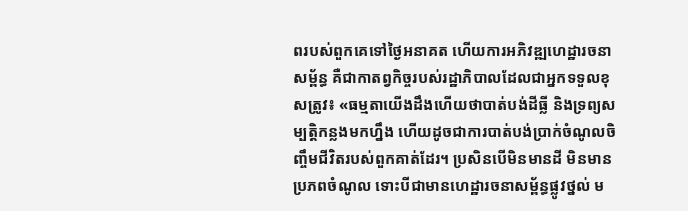ពរបស់ពួកគេទៅថ្ងៃអនាគត ហើយការអភិវឌ្ឍហេដ្ឋារចនាសម្ព័ន្ធ គឺជាកាតព្វកិច្ចរបស់រដ្ឋាភិបាលដែលជាអ្នកទទួលខុសត្រូវ៖ «ធម្មតាយើងដឹងហើយថាបាត់បង់ដីធ្លី និងទ្រព្យសម្បត្តិកន្លងមកហ្នឹង ហើយដូចជាការបាត់បង់ប្រាក់ចំណូលចិញ្ចឹមជីវិតរបស់ពួកគាត់ដែរ។ ប្រសិនបើមិនមានដី មិនមានប្រភពចំណូល ទោះបីជាមានហេដ្ឋារចនាសម្ព័ន្ធផ្លូវថ្នល់ ម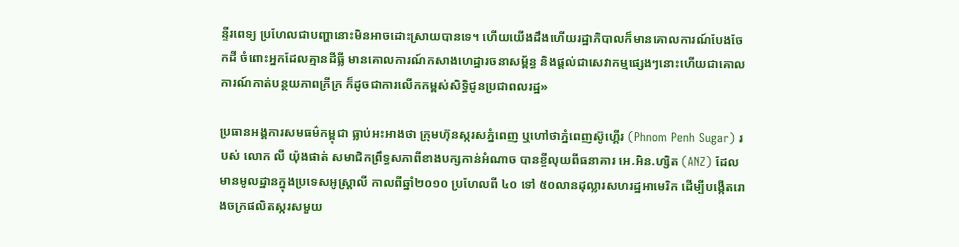ន្ទីរពេទ្យ ប្រហែលជាបញ្ហានោះមិនអាចដោះស្រាយបានទេ។ ហើយយើងដឹងហើយរដ្ឋាភិបាលក៏មានគោលការណ៍បែងចែកដី ចំពោះអ្នកដែលគ្មានដីធ្លី មានគោលការណ៍កសាងហេដ្ឋារចនាសម្ព័ន្ធ និងផ្តល់ជាសេវាកម្មផ្សេងៗនោះហើយជាគោលការណ៍កាត់បន្ថយភាពក្រីក្រ ក៏ដូចជាការលើកកម្ពស់សិទ្ធិជូនប្រជាពលរដ្ឋ»

ប្រធានអង្គការសមធម៌កម្ពុជា ធ្លាប់អះអាងថា ក្រុមហ៊ុនស្ករសភ្នំពេញ ឬហៅថាភ្នំពេញស៊ូហ្គើរ (Phnom Penh Sugar) របស់ លោក លី យ៉ុងផាត់ សមាជិកព្រឹទ្ធសភាពីខាងបក្សកាន់អំណាច បានខ្ចីលុយពីធនាគារ អេ.អិន.ហ្សិត (ANZ) ដែលមានមូលដ្ឋានក្នុងប្រទេសអូស្ត្រាលី កាលពីឆ្នាំ២០១០ ប្រហែលពី ៤០ ទៅ ៥០លានដុល្លារសហរដ្ឋអាមេរិក ដើម្បីបង្កើតរោងចក្រផលិតស្ករសមួយ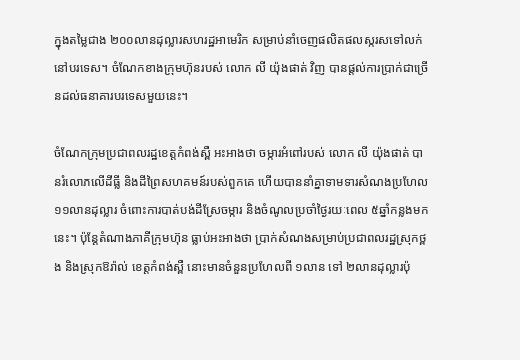ក្នុងតម្លៃជាង ២០០លានដុល្លារសហរដ្ឋអាមេរិក សម្រាប់នាំចេញផលិតផលស្ករសទៅលក់នៅបរទេស។ ចំណែកខាងក្រុមហ៊ុនរបស់ លោក លី យ៉ុងផាត់ វិញ បានផ្តល់ការប្រាក់ជាច្រើនដល់ធនាគារបរទេសមួយនេះ។

ចំណែកក្រុមប្រជាពលរដ្ឋខេត្តកំពង់ស្ពឺ អះអាងថា ចម្ការអំពៅរបស់ លោក លី យ៉ុងផាត់ បានរំលោភលើដីធ្លី និងដីព្រៃសហគមន៍របស់ពួកគេ ហើយបាននាំគ្នាទាមទារសំណងប្រហែល ១១លានដុល្លារ ចំពោះការបាត់បង់ដីស្រែចម្ការ និងចំណូលប្រចាំថ្ងៃរយៈពេល ៥ឆ្នាំកន្លងមកនេះ។ ប៉ុន្តែតំណាងភាគីក្រុមហ៊ុន ធ្លាប់អះអាងថា ប្រាក់សំណងសម្រាប់ប្រជាពលរដ្ឋស្រុកថ្ពង និងស្រុកឱរ៉ាល់ ខេត្តកំពង់ស្ពឺ នោះមានចំនួនប្រហែលពី ១លាន ទៅ ២លានដុល្លារប៉ុ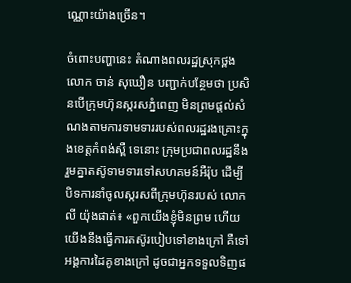ណ្ណោះយ៉ាងច្រើន។

ចំពោះបញ្ហានេះ តំណាងពលរដ្ឋស្រុកថ្ពង លោក ចាន់ សុឃឿន បញ្ជាក់បន្ថែមថា ប្រសិនបើក្រុមហ៊ុនស្ករសភ្នំពេញ មិនព្រមផ្តល់សំណងតាមការទាមទាររបស់ពលរដ្ឋរងគ្រោះក្នុងខេត្តកំពង់ស្ពឺ ទេនោះ ក្រុមប្រជាពលរដ្ឋនឹងរួមគ្នាតស៊ូទាមទារទៅសហគមន៍អឺរ៉ុប ដើម្បីបិទការនាំចូលស្ករសពីក្រុមហ៊ុនរបស់ លោក លី យ៉ុងផាត់៖ «ពួកយើងខ្ញុំមិនព្រម ហើយយើងនឹងធ្វើការតស៊ូរបៀបទៅខាងក្រៅ គឺទៅអង្គការដៃគូខាងក្រៅ ដូចជាអ្នកទទួលទិញផ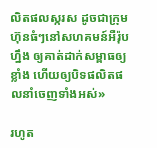លិតផលស្ករស ដូចជាក្រុមហ៊ុនធំៗនៅសហគមន៍អឺរ៉ុប ហ្នឹង ឲ្យគាត់ដាក់សម្ពាធឲ្យខ្លាំង ហើយឲ្យបិទផលិតផលនាំចេញទាំងអស់»

រហូត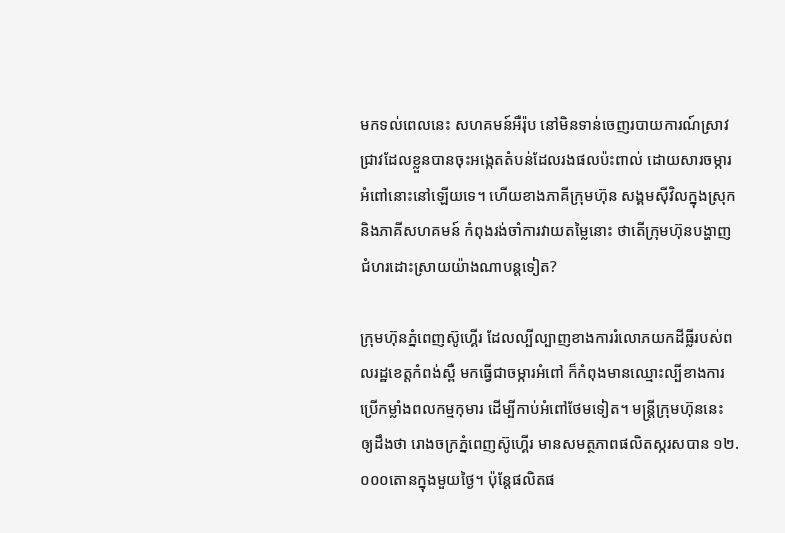មកទល់ពេលនេះ សហគមន៍អឺរ៉ុប នៅមិនទាន់ចេញរបាយការណ៍ស្រាវជ្រាវដែលខ្លួនបានចុះអង្កេតតំបន់ដែលរងផលប៉ះពាល់ ដោយសារចម្ការអំពៅនោះនៅឡើយទេ។ ហើយខាងភាគីក្រុមហ៊ុន សង្គមស៊ីវិលក្នុងស្រុក និងភាគីសហគមន៍ កំពុងរង់ចាំការវាយតម្លៃនោះ ថាតើក្រុមហ៊ុនបង្ហាញជំហរដោះស្រាយយ៉ាងណាបន្តទៀត?

ក្រុមហ៊ុនភ្នំពេញស៊ូហ្គើរ ដែលល្បីល្បាញខាងការរំលោភយកដីធ្លីរបស់ពលរដ្ឋខេត្តកំពង់ស្ពឺ មកធ្វើជាចម្ការអំពៅ ក៏កំពុងមានឈ្មោះល្បីខាងការប្រើកម្លាំងពលកម្មកុមារ ដើម្បីកាប់អំពៅថែមទៀត។ មន្ត្រីក្រុមហ៊ុននេះ ឲ្យដឹងថា រោងចក្រភ្នំពេញស៊ូហ្គើរ មានសមត្ថភាពផលិតស្ករសបាន ១២.០០០តោនក្នុងមួយថ្ងៃ។ ប៉ុន្តែផលិតផ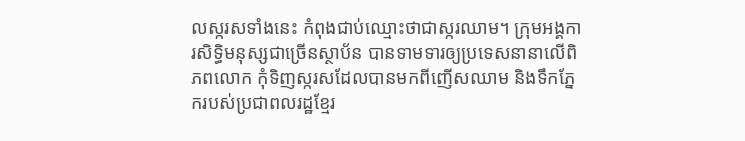លស្ករសទាំងនេះ កំពុងជាប់ឈ្មោះថាជាស្ករឈាម។ ក្រុមអង្គការសិទ្ធិមនុស្សជាច្រើនស្ថាប័ន បានទាមទារឲ្យប្រទេសនានាលើពិភពលោក កុំទិញស្ករសដែលបានមកពីញើសឈាម និងទឹកភ្នែករបស់ប្រជាពលរដ្ឋខ្មែរ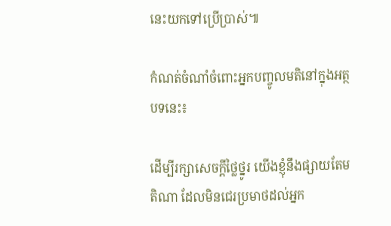នេះយកទៅប្រើប្រាស់៕

កំណត់ចំណាំចំពោះអ្នកបញ្ចូលមតិនៅក្នុងអត្ថបទនេះ៖

ដើម្បីរក្សាសេចក្ដីថ្លៃថ្នូរ យើងខ្ញុំនឹងផ្សាយតែមតិណា ដែលមិនជេរប្រមាថដល់អ្នក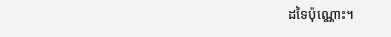ដទៃប៉ុណ្ណោះ។